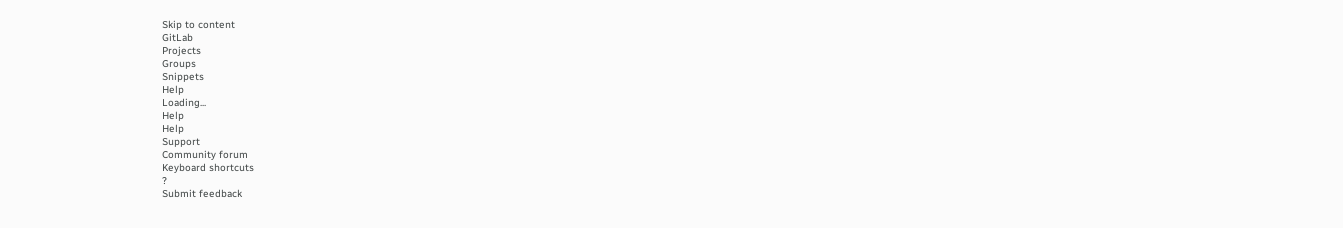Skip to content
GitLab
Projects
Groups
Snippets
Help
Loading...
Help
Help
Support
Community forum
Keyboard shortcuts
?
Submit feedback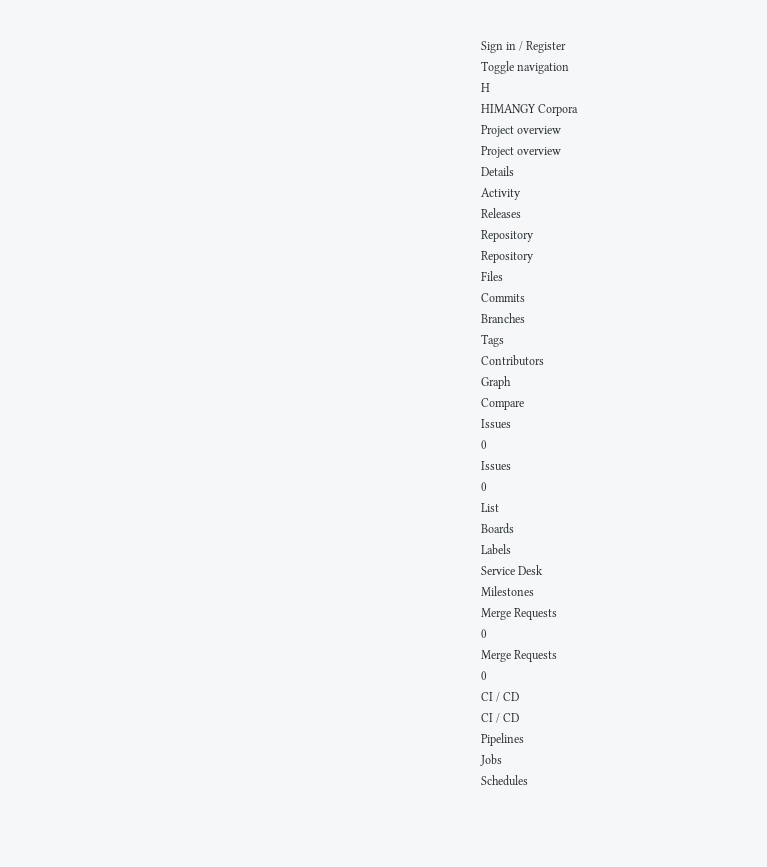Sign in / Register
Toggle navigation
H
HIMANGY Corpora
Project overview
Project overview
Details
Activity
Releases
Repository
Repository
Files
Commits
Branches
Tags
Contributors
Graph
Compare
Issues
0
Issues
0
List
Boards
Labels
Service Desk
Milestones
Merge Requests
0
Merge Requests
0
CI / CD
CI / CD
Pipelines
Jobs
Schedules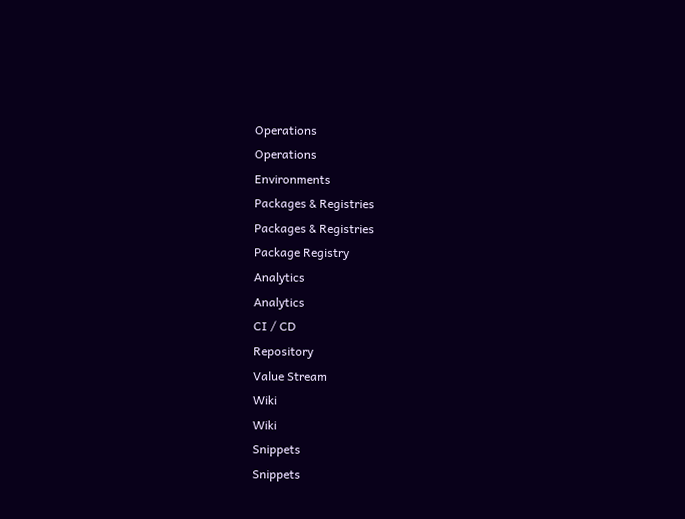Operations
Operations
Environments
Packages & Registries
Packages & Registries
Package Registry
Analytics
Analytics
CI / CD
Repository
Value Stream
Wiki
Wiki
Snippets
Snippets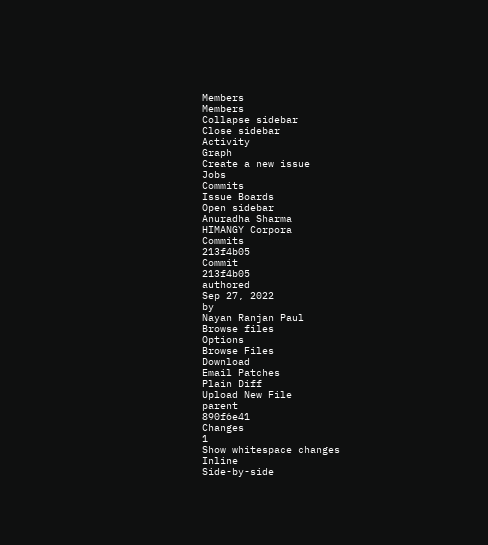Members
Members
Collapse sidebar
Close sidebar
Activity
Graph
Create a new issue
Jobs
Commits
Issue Boards
Open sidebar
Anuradha Sharma
HIMANGY Corpora
Commits
213f4b05
Commit
213f4b05
authored
Sep 27, 2022
by
Nayan Ranjan Paul
Browse files
Options
Browse Files
Download
Email Patches
Plain Diff
Upload New File
parent
890f6e41
Changes
1
Show whitespace changes
Inline
Side-by-side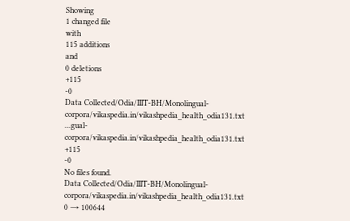Showing
1 changed file
with
115 additions
and
0 deletions
+115
-0
Data Collected/Odia/IIIT-BH/Monolingual-corpora/vikaspedia.in/vikashpedia_health_odia131.txt
...gual-corpora/vikaspedia.in/vikashpedia_health_odia131.txt
+115
-0
No files found.
Data Collected/Odia/IIIT-BH/Monolingual-corpora/vikaspedia.in/vikashpedia_health_odia131.txt
0 → 100644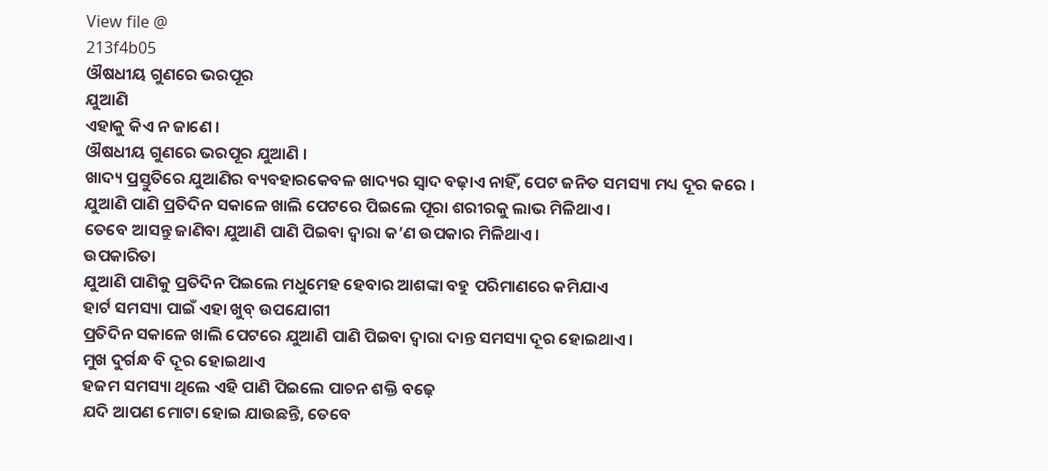View file @
213f4b05
ଔଷଧୀୟ ଗୁଣରେ ଭରପୂର
ଯୁଆଣି
ଏହାକୁ କିଏ ନ ଜାଣେ ।
ଔଷଧୀୟ ଗୁଣରେ ଭରପୂର ଯୁଆଣି ।
ଖାଦ୍ୟ ପ୍ରସ୍ତୁତିରେ ଯୁଆଣିର ବ୍ୟବହାରକେବଳ ଖାଦ୍ୟର ସ୍ୱାଦ ବଢ଼ାଏ ନାହିଁ, ପେଟ ଜନିତ ସମସ୍ୟା ମଧ୍ୟ ଦୂର କରେ ।
ଯୁଆଣି ପାଣି ପ୍ରତିଦିନ ସକାଳେ ଖାଲି ପେଟରେ ପିଇଲେ ପୂରା ଶରୀରକୁ ଲାଭ ମିଳିଥାଏ ।
ତେବେ ଆସନ୍ତୁ ଜାଣିବା ଯୁଆଣି ପାଣି ପିଇବା ଦ୍ୱାରା କ’ଣ ଉପକାର ମିଳିଥାଏ ।
ଉପକାରିତା
ଯୁଆଣି ପାଣିକୁ ପ୍ରତିଦିନ ପିଇଲେ ମଧୁମେହ ହେବାର ଆଶଙ୍କା ବହୁ ପରିମାଣରେ କମିଯାଏ
ହାର୍ଟ ସମସ୍ୟା ପାଇଁ ଏହା ଖୁବ୍ ଉପଯୋଗୀ
ପ୍ରତିଦିନ ସକାଳେ ଖାଲି ପେଟରେ ଯୁଆଣି ପାଣି ପିଇବା ଦ୍ୱାରା ଦାନ୍ତ ସମସ୍ୟା ଦୂର ହୋଇଥାଏ ।
ମୁଖ ଦୁର୍ଗନ୍ଧ ବି ଦୂର ହୋଇଥାଏ
ହଜମ ସମସ୍ୟା ଥିଲେ ଏହି ପାଣି ପିଇଲେ ପାଚନ ଶକ୍ତି ବଢ଼େ
ଯଦି ଆପଣ ମୋଟା ହୋଇ ଯାଉଛନ୍ତି, ତେବେ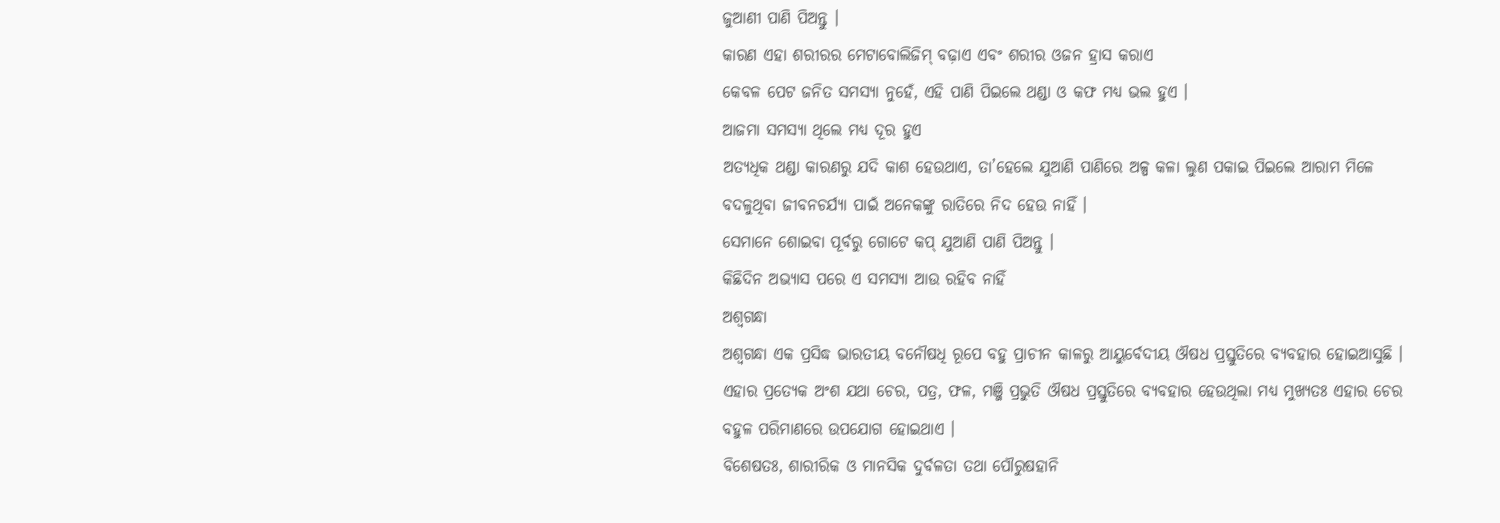ଜୁଆଣୀ ପାଣି ପିଅନ୍ତୁ ।
କାରଣ ଏହା ଶରୀରର ମେଟାବୋଲିଜିମ୍ ବଢ଼ାଏ ଏବଂ ଶରୀର ଓଜନ ହ୍ରାସ କରାଏ
କେବଳ ପେଟ ଜନିତ ସମସ୍ୟା ନୁହେଁ, ଏହି ପାଣି ପିଇଲେ ଥଣ୍ଡା ଓ କଫ ମଧ୍ୟ ଭଲ ହୁଏ ।
ଆଜମା ସମସ୍ୟା ଥିଲେ ମଧ୍ୟ ଦୂର ହୁଏ
ଅତ୍ୟଧିକ ଥଣ୍ଡା କାରଣରୁ ଯଦି କାଶ ହେଉଥାଏ, ତା’ହେଲେ ଯୁଆଣି ପାଣିରେ ଅଳ୍ପ କଳା ଲୁଣ ପକାଇ ପିଇଲେ ଆରାମ ମିଳେ
ବଦଳୁଥିବା ଜୀବନଚର୍ଯ୍ୟା ପାଇଁ ଅନେକଙ୍କୁ ରାତିରେ ନିଦ ହେଉ ନାହିଁ ।
ସେମାନେ ଶୋଇବା ପୂର୍ବରୁ ଗୋଟେ କପ୍ ଯୁଆଣି ପାଣି ପିଅନ୍ତୁ ।
କିଛିଦିନ ଅଭ୍ୟାସ ପରେ ଏ ସମସ୍ୟା ଆଉ ରହିବ ନାହିଁ
ଅଶ୍ଵଗନ୍ଧା
ଅଶ୍ଵଗନ୍ଧା ଏକ ପ୍ରସିଦ୍ଧ ଭାରତୀୟ ବନୌଷଧି ରୂପେ ବହୁ ପ୍ରାଚୀନ କାଳରୁ ଆୟୁର୍ବେଦୀୟ ଔଷଧ ପ୍ରସ୍ତୁତିରେ ବ୍ୟବହାର ହୋଇଆସୁଛି ।
ଏହାର ପ୍ରତ୍ୟେକ ଅଂଶ ଯଥା ଚେର, ପତ୍ର, ଫଳ, ମଞ୍ଜି ପ୍ରଭୁତି ଔଷଧ ପ୍ରସ୍ତୁତିରେ ବ୍ୟବହାର ହେଉଥିଲା ମଧ୍ୟ ମୁଖ୍ୟତଃ ଏହାର ଚେର ବହୁଳ ପରିମାଣରେ ଉପଯୋଗ ହୋଇଥାଏ ।
ବିଶେଷତଃ, ଶାରୀରିକ ଓ ମାନସିକ ଦୁର୍ବଳତା ତଥା ପୌରୁଷହାନି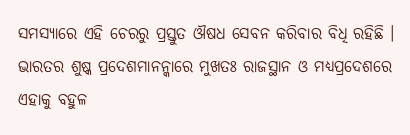ସମସ୍ୟାରେ ଏହି ଚେରରୁ ପ୍ରସ୍ତୁତ ଔଷଧ ସେବନ କରିବାର ବିଧି ରହିଛି ।
ଭାରତର ଶୁଷ୍କ ପ୍ରଦେଶମାନନ୍କାରେ ମୁଖତଃ ରାଜସ୍ଥାନ ଓ ମଧ୍ୟପ୍ରଦେଶରେ ଏହାକୁ ବହୁଳ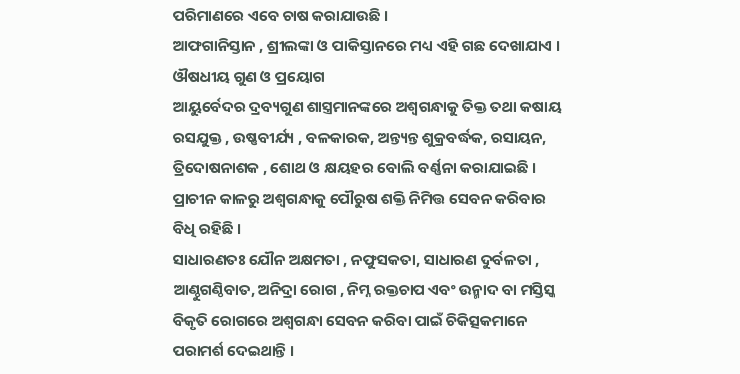ପରିମାଣରେ ଏବେ ଚାଷ କରାଯାଉଛି ।
ଆଫଗାନିସ୍ତାନ , ଶ୍ରୀଲଙ୍କା ଓ ପାକିସ୍ତାନରେ ମଧ୍ୟ ଏହି ଗଛ ଦେଖାଯାଏ ।
ଔଷଧୀୟ ଗୁଣ ଓ ପ୍ରୟୋଗ
ଆୟୁର୍ବେଦର ଦ୍ରବ୍ୟଗୁଣ ଶାସ୍ତ୍ରମାନଙ୍କରେ ଅଶ୍ଵଗନ୍ଧାକୁ ତିକ୍ତ ତଥା କଷାୟ ରସଯୁକ୍ତ , ଉଷ୍ଣବୀର୍ଯ୍ୟ , ବଳକାରକ, ଅନ୍ତ୍ୟନ୍ତ ଶୁକ୍ରବର୍ଦ୍ଧକ, ରସାୟନ, ତ୍ରିଦୋଷନାଶକ , ଶୋଥ ଓ କ୍ଷୟହର ବୋଲି ବର୍ଣ୍ଣନା କରାଯାଇଛି ।
ପ୍ରାଚୀନ କାଳରୁ ଅଶ୍ଵଗନ୍ଧାକୁ ପୌରୁଷ ଶକ୍ତି ନିମିତ୍ତ ସେବନ କରିବାର ବିଧି ରହିଛି ।
ସାଧାରଣତଃ ଯୌନ ଅକ୍ଷମତା , ନଫୁସକତା, ସାଧାରଣ ଦୁର୍ବଳତା , ଆଣ୍ଠୁଗଣ୍ଠିବାତ, ଅନିଦ୍ରା ରୋଗ , ନିମ୍ନ ରକ୍ତଚାପ ଏବଂ ଉନ୍ମାଦ ବା ମସ୍ତିସ୍କ ବିକୃତି ରୋଗରେ ଅଶ୍ଵଗନ୍ଧା ସେବନ କରିବା ପାଇଁ ଚିକିତ୍ସକମାନେ ପରାମର୍ଶ ଦେଇଥାନ୍ତି ।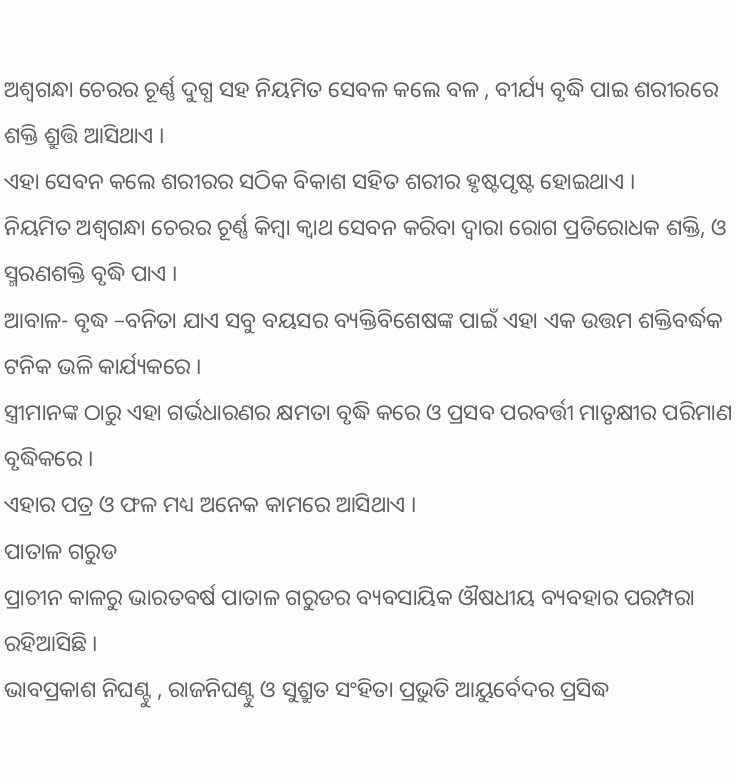ଅଶ୍ଵଗନ୍ଧା ଚେରର ଚୂର୍ଣ୍ଣ ଦୁଗ୍ଧ ସହ ନିୟମିତ ସେବଳ କଲେ ବଳ , ବୀର୍ଯ୍ୟ ବୃଦ୍ଧି ପାଇ ଶରୀରରେ ଶକ୍ତି ଶ୍ରୁତ୍ତି ଆସିଥାଏ ।
ଏହା ସେବନ କଲେ ଶରୀରର ସଠିକ ବିକାଶ ସହିତ ଶରୀର ହୃଷ୍ଟପୃଷ୍ଟ ହୋଇଥାଏ ।
ନିୟମିତ ଅଶ୍ଵଗନ୍ଧା ଚେରର ଚୂର୍ଣ୍ଣ କିମ୍ବା କ୍ଵାଥ ସେବନ କରିବା ଦ୍ଵାରା ରୋଗ ପ୍ରତିରୋଧକ ଶକ୍ତି, ଓ ସ୍ମରଣଶକ୍ତି ବୃଦ୍ଧି ପାଏ ।
ଆବାଳ- ବୃଦ୍ଧ –ବନିତା ଯାଏ ସବୁ ବୟସର ବ୍ୟକ୍ତିବିଶେଷଙ୍କ ପାଇଁ ଏହା ଏକ ଉତ୍ତମ ଶକ୍ତିବର୍ଦ୍ଧକ ଟନିକ ଭଳି କାର୍ଯ୍ୟକରେ ।
ସ୍ତ୍ରୀମାନଙ୍କ ଠାରୁ ଏହା ଗର୍ଭଧାରଣର କ୍ଷମତା ବୃଦ୍ଧି କରେ ଓ ପ୍ରସବ ପରବର୍ତ୍ତୀ ମାତୃକ୍ଷୀର ପରିମାଣ ବୃଦ୍ଧିକରେ ।
ଏହାର ପତ୍ର ଓ ଫଳ ମଧ୍ୟ ଅନେକ କାମରେ ଆସିଥାଏ ।
ପାତାଳ ଗରୁଡ
ପ୍ରାଚୀନ କାଳରୁ ଭାରତବର୍ଷ ପାତାଳ ଗରୁଡର ବ୍ୟବସାୟିକ ଔଷଧୀୟ ବ୍ୟବହାର ପରମ୍ପରା ରହିଆସିଛି ।
ଭାବପ୍ରକାଶ ନିଘଣ୍ଟୁ , ରାଜନିଘଣ୍ଟୁ ଓ ସୁଶ୍ରୁତ ସଂହିତା ପ୍ରଭୁତି ଆୟୁର୍ବେଦର ପ୍ରସିଦ୍ଧ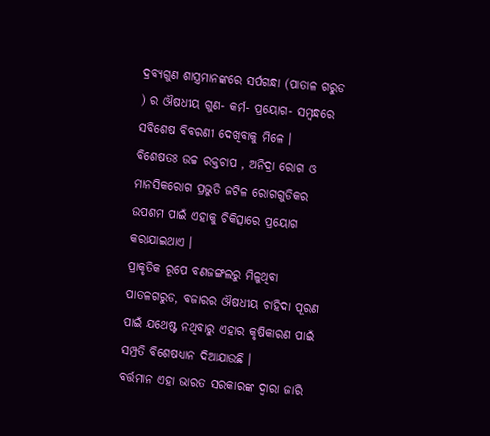ଦ୍ରବ୍ୟଗୁଣ ଶାସ୍ତ୍ରମାନଙ୍କରେ ସର୍ପଗନ୍ଧା (ପାତାଳ ଗରୁଡ ) ର ଔଷଧୀୟ ଗୁଣ- କର୍ମ- ପ୍ରୟୋଗ- ସମ୍ବନ୍ଧରେ ସବିଶେଷ ବିବରଣୀ ଦେଖିବାକୁ ମିଳେ ।
ବିଶେଷତଃ ଉଚ୍ଚ ରକ୍ତଚାପ , ଅନିଦ୍ରା ରୋଗ ଓ ମାନସିକରୋଗ ପ୍ରଭୁତି ଜଟିଳ ରୋଗଗୁଡିକର ଉପଶମ ପାଇଁ ଏହାକୁ ଚିକିତ୍ସାରେ ପ୍ରୟୋଗ କରାଯାଇଥାଏ ।
ପ୍ରାକୃତିକ ରୂପେ ବଣଜଙ୍ଗଲରୁ ମିଳୁଥିବା ପାତଳଗରୁଡ, ବଜାରର ଔଷଧୀୟ ଚାହିଦା ପୂରଣ ପାଇଁ ଯଥେଷ୍ଟ ନଥିବାରୁ ଏହାର କୃଷିକାରଣ ପାଇଁ ସମ୍ପ୍ରତି ବିଶେଷଧ୍ୟାନ ଦିଆଯାଉଛି ।
ବର୍ତ୍ତମାନ ଏହା ଭାରତ ସରକାରଙ୍କ ଦ୍ଵାରା ଜାରି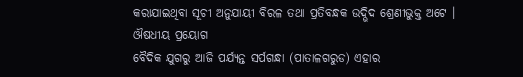କରାଯାଇଥିବା ସୂଚୀ ଅନୁଯାୟୀ ବିରଳ ତଥା ପ୍ରତିବନ୍ଧକ ଉଦ୍ଭିଦ ଶ୍ରେଣୀଭୁକ୍ତ ଅଟେ ।
ଔଷଧୀୟ ପ୍ରୟୋଗ
ବୈଦିକ ଯୁଗରୁ ଆଜି ପର୍ଯ୍ୟନ୍ତ ସର୍ପଗନ୍ଧା (ପାତାଳଗରୁଡ) ଏହାର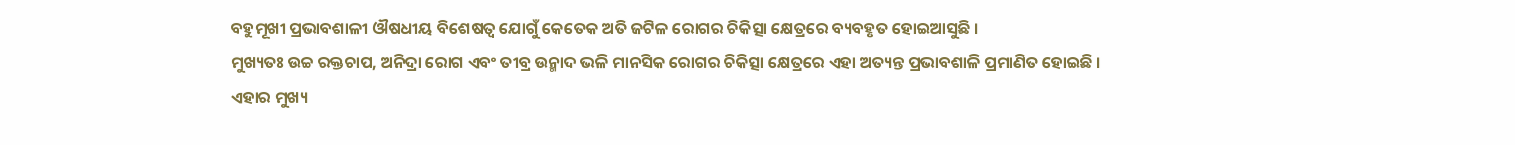ବହୁମୂଖୀ ପ୍ରଭାବଶାଳୀ ଔଷଧୀୟ ବିଶେଷତ୍ଵ ଯୋଗୁଁ କେତେକ ଅତି ଜଟିଳ ରୋଗର ଚିକିତ୍ସା କ୍ଷେତ୍ରରେ ବ୍ୟବହୃତ ହୋଇଆସୁଛି ।
ମୁଖ୍ୟତଃ ଉଚ୍ଚ ରକ୍ତଚାପ, ଅନିଦ୍ରା ରୋଗ ଏବଂ ତୀବ୍ର ଉନ୍ମାଦ ଭଳି ମାନସିକ ରୋଗର ଚିକିତ୍ସା କ୍ଷେତ୍ରରେ ଏହା ଅତ୍ୟନ୍ତ ପ୍ରଭାବଶାଳି ପ୍ରମାଣିତ ହୋଇଛି ।
ଏହାର ମୁଖ୍ୟ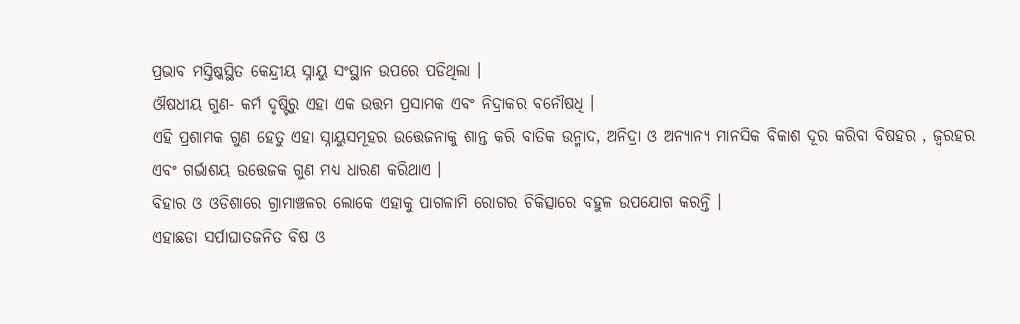ପ୍ରଭାବ ମସ୍ତିଷ୍କସ୍ଥିତ କେନ୍ଦ୍ରୀୟ ସ୍ନାୟୁ ସଂସ୍ଥାନ ଉପରେ ପଡିଥିଲା ।
ଔଷଧୀୟ ଗୁଣ- କର୍ମ ଦୃଷ୍ଟିରୁ ଏହା ଏକ ଉତ୍ତମ ପ୍ରସାମକ ଏବଂ ନିଦ୍ରାକର ବନୌଷଧି ।
ଏହି ପ୍ରଶାମକ ଗୁଣ ହେତୁ ଏହା ସ୍ନାୟୁସମୂହର ଉତ୍ତେଜନାକୁ ଶାନ୍ତ କରି ବାତିକ ଉନ୍ମାଦ, ଅନିଦ୍ରା ଓ ଅନ୍ୟାନ୍ୟ ମାନସିକ ବିକାଶ ଦୂର କରିବା ବିଷହର , ଜ୍ଵରହର ଏବଂ ଗର୍ଭାଶୟ ଉତ୍ତେଜକ ଗୁଣ ମଧ୍ୟ ଧାରଣ କରିଥାଏ ।
ବିହାର ଓ ଓଡିଶାରେ ଗ୍ରାମାଞ୍ଚଳର ଲୋକେ ଏହାକୁ ପାଗଳାମି ରୋଗର ଚିକିତ୍ସାରେ ବହୁଳ ଉପଯୋଗ କରନ୍ତି ।
ଏହାଛଡା ସର୍ପାଘାତଜନିତ ବିଷ ଓ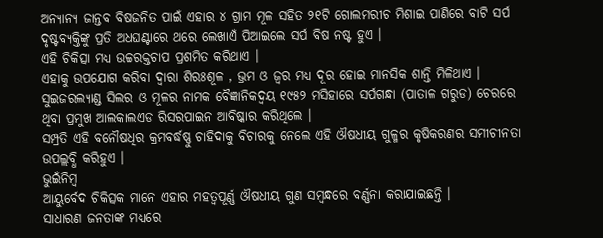ଅନ୍ୟାନ୍ୟ ଜାନ୍ତବ ବିଷଜନିତ ପାଇଁ ଏହାର ୪ ଗ୍ରାମ ମୂଳ ସହିତ ୨୧ଟି ଗୋଲମରୀଚ ମିଶାଇ ପାଣିରେ ବାଟି ସର୍ପ ଦୃଷ୍ଟବ୍ୟକ୍ତିଙ୍କୁ ପ୍ରତି ଅଧଘଣ୍ଟାରେ ଥରେ ଲେଖାଏଁ ପିଆଇଲେ ସର୍ପ ବିଷ ନଷ୍ଟ ହୁଏ ।
ଏହି ଚିକିତ୍ସା ମଧ୍ୟ ଉଚ୍ଚରକ୍ତଚାପ ପ୍ରଶମିତ କରିଥାଏ ।
ଏହାକୁ ଉପଯୋଗ କରିବା ଦ୍ଵାରା ଶିରଃଶୂଳ , ଭ୍ରମ ଓ ଜ୍ଵର ମଧ୍ୟ ଦୂର ହୋଇ ମାନସିକ ଶାନ୍ତି ମିଳିଥାଏ ।
ସୁଇଜରଲ୍ୟାଣ୍ଡ ସିଲର ଓ ମୂଳର ନାମକ ବୈଜ୍ଞାନିକଦ୍ୱୟ ୧୯୫୨ ମସିହାରେ ସର୍ପଗନ୍ଧା (ପାତାଳ ଗରୁଡ) ଚେରରେ ଥିବା ପ୍ରମୁଖ ଆଲକାଲଏଡ ରିସରପାଇନ ଆବିଷ୍କାର କରିଥିଲେ ।
ସମ୍ପ୍ରତି ଏହି ବନୌଷଧିର କ୍ରମବର୍ଦ୍ଧଷ୍ଣୁ ଚାହିଦାକୁ ବିଚାରକୁ ନେଲେ ଏହି ଔଷଧୀୟ ଗୁଳ୍ମର କୃଷିକରଣର ସମୀଚୀନତା ଉପଲ୍ଲବ୍ଧି କରିହୁଏ ।
ଭୁଇଁନିମ୍ବ
ଆୟୁର୍ବେଦ ଚିକିତ୍ସକ ମାନେ ଏହାର ମହତ୍ଵପୂର୍ଣ୍ଣ ଔଷଧୀୟ ଗୁଣ ସମ୍ବନ୍ଧରେ ବର୍ଣ୍ଣନା କରାଯାଇଛନ୍ତି ।
ସାଧାରଣ ଜନତାଙ୍କ ମଧ୍ୟରେ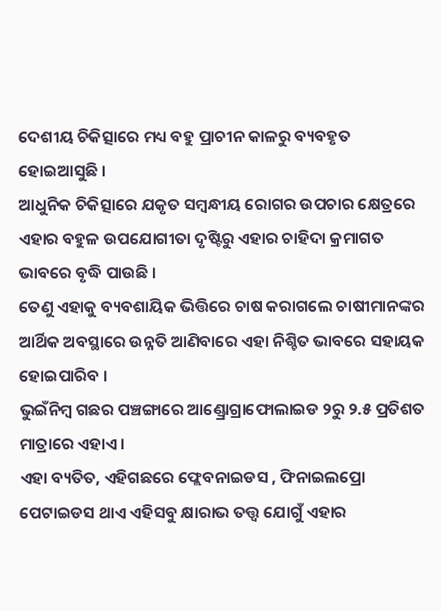ଦେଶୀୟ ଚିକିତ୍ସାରେ ମଧ୍ୟ ବହୁ ପ୍ରାଚୀନ କାଳରୁ ବ୍ୟବହୃତ ହୋଇଆସୁଛି ।
ଆଧୁନିକ ଚିକିତ୍ସାରେ ଯକୃତ ସମ୍ବନ୍ଧୀୟ ରୋଗର ଉପଚାର କ୍ଷେତ୍ରରେ ଏହାର ବହୁଳ ଉପଯୋଗୀତା ଦୃଷ୍ଟିରୁ ଏହାର ଚାହିଦା କ୍ରମାଗତ ଭାବରେ ବୃଦ୍ଧି ପାଉଛି ।
ତେଣୁ ଏହାକୁ ବ୍ୟବଶାୟିକ ଭିତ୍ତିରେ ଚାଷ କରାଗଲେ ଚାଷୀମାନଙ୍କର ଆର୍ଥିକ ଅବସ୍ଥାରେ ଉନ୍ନତି ଆଣିବାରେ ଏହା ନିଶ୍ଚିତ ଭାବରେ ସହାୟକ ହୋଇପାରିବ ।
ଭୁଇଁନିମ୍ବ ଗଛର ପଞ୍ଚଙ୍ଗାରେ ଆଣ୍ଡ୍ରୋଗ୍ରାଫୋଲାଇଡ ୨ରୁ ୨.୫ ପ୍ରତିଶତ ମାତ୍ରାରେ ଏହାଏ ।
ଏହା ବ୍ୟତିତ, ଏହିଗଛରେ ଫ୍ଲେବନାଇଡସ , ଫିନାଇଲପ୍ରୋ ପେଟାଇଡସ ଥାଏ ଏହିସବୁ କ୍ଷାରାଭ ତତ୍ତ୍ଵ ଯୋଗୁଁ ଏହାର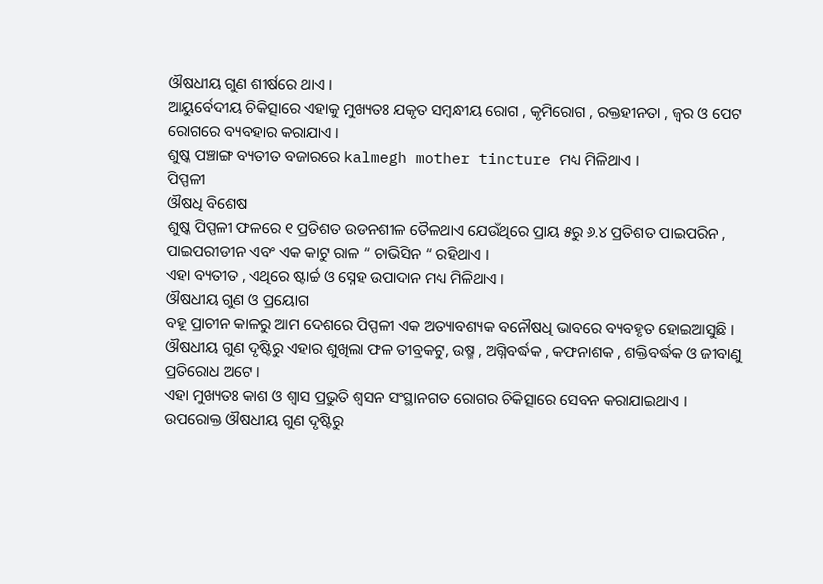ଔଷଧୀୟ ଗୁଣ ଶୀର୍ଷରେ ଥାଏ ।
ଆୟୁର୍ବେଦୀୟ ଚିକିତ୍ସାରେ ଏହାକୁ ମୁଖ୍ୟତଃ ଯକୃତ ସମ୍ବନ୍ଧୀୟ ରୋଗ , କୃମିରୋଗ , ରକ୍ତହୀନତା , ଜ୍ଵର ଓ ପେଟ ରୋଗରେ ବ୍ୟବହାର କରାଯାଏ ।
ଶୁଷ୍କ ପଞ୍ଚାଙ୍ଗ ବ୍ୟତୀତ ବଜାରରେ kalmegh mother tincture ମଧ୍ୟ ମିଳିଥାଏ ।
ପିପ୍ପଳୀ
ଔଷଧି ବିଶେଷ
ଶୁଷ୍କ ପିପ୍ପଳୀ ଫଳରେ ୧ ପ୍ରତିଶତ ଉଡନଶୀଳ ତୈଳଥାଏ ଯେଉଁଥିରେ ପ୍ରାୟ ୫ରୁ ୬.୪ ପ୍ରତିଶତ ପାଇପରିନ , ପାଇପରୀଡୀନ ଏବଂ ଏକ କାଟୁ ରାଳ “ ଚାଭିସିନ “ ରହିଥାଏ ।
ଏହା ବ୍ୟତୀତ , ଏଥିରେ ଷ୍ଟାର୍ଚ୍ଚ ଓ ସ୍ନେହ ଉପାଦାନ ମଧ୍ୟ ମିଳିଥାଏ ।
ଔଷଧୀୟ ଗୁଣ ଓ ପ୍ରୟୋଗ
ବହୂ ପ୍ରାଚୀନ କାଳରୁ ଆମ ଦେଶରେ ପିପ୍ପଳୀ ଏକ ଅତ୍ୟାବଶ୍ୟକ ବନୌଷଧି ଭାବରେ ବ୍ୟବହୃତ ହୋଇଆସୁଛି ।
ଔଷଧୀୟ ଗୁଣ ଦୃଷ୍ଟିରୁ ଏହାର ଶୁଖିଲା ଫଳ ତୀବ୍ରକଟୁ, ଉଷ୍ମ , ଅଗ୍ନିବର୍ଦ୍ଧକ , କଫନାଶକ , ଶକ୍ତିବର୍ଦ୍ଧକ ଓ ଜୀବାଣୁ ପ୍ରତିରୋଧ ଅଟେ ।
ଏହା ମୁଖ୍ୟତଃ କାଶ ଓ ଶ୍ଵାସ ପ୍ରଭୁତି ଶ୍ଵସନ ସଂସ୍ଥାନଗତ ରୋଗର ଚିକିତ୍ସାରେ ସେବନ କରାଯାଇଥାଏ ।
ଉପରୋକ୍ତ ଔଷଧୀୟ ଗୁଣ ଦୃଷ୍ଟିରୁ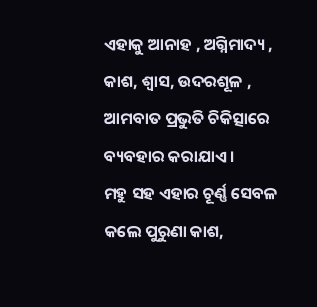ଏହାକୁ ଆନାହ , ଅଗ୍ନିମାଦ୍ୟ , କାଶ, ଶ୍ଵାସ, ଉଦରଶୂଳ , ଆମବାତ ପ୍ରଭୁତି ଚିକିତ୍ସାରେ ବ୍ୟବହାର କରାଯାଏ ।
ମହୁ ସହ ଏହାର ଚୂର୍ଣ୍ଣ ସେବଳ କଲେ ପୁରୁଣା କାଶ,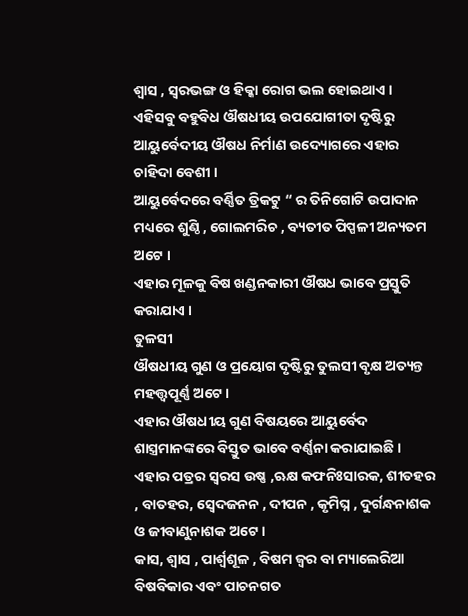ଶ୍ଵାସ , ସ୍ଵରଭଙ୍ଗ ଓ ହିକ୍କା ରୋଗ ଭଲ ହୋଇଥାଏ ।
ଏହିସବୁ ବହୁବିଧ ଔଷଧୀୟ ଉପଯୋଗୀତା ଦୃଷ୍ଟିରୁ ଆୟୁର୍ବେଦୀୟ ଔଷଧ ନିର୍ମାଣ ଉଦ୍ୟୋଗରେ ଏହାର ଚାହିଦା ବେଶୀ ।
ଆୟୁର୍ବେଦରେ ବର୍ଣ୍ଣିତ ତ୍ରିକଟୁ “ ର ତିନିଗୋଟି ଉପାଦାନ ମଧ୍ୟରେ ଶୁଣ୍ଠି , ଗୋଲମରିଚ , ବ୍ୟତୀତ ପିପ୍ପଳୀ ଅନ୍ୟତମ ଅଟେ ।
ଏହାର ମୂଳକୁ ବିଷ ଖଣ୍ଡନକାରୀ ଔଷଧ ଭାବେ ପ୍ରସ୍ତୁତି କରାଯାଏ ।
ତୁଳସୀ
ଔଷଧୀୟ ଗୁଣ ଓ ପ୍ରୟୋଗ ଦୃଷ୍ଟିରୁ ତୁଲସୀ ବୃକ୍ଷ ଅତ୍ୟନ୍ତ ମହତ୍ତ୍ଵପୂର୍ଣ୍ଣ ଅଟେ ।
ଏହାର ଔଷଧୀୟ ଗୁଣ ବିଷୟରେ ଆୟୁର୍ବେଦ ଶାସ୍ତ୍ରମାନଙ୍କରେ ବିସ୍ତୁତ ଭାବେ ବର୍ଣ୍ଣନା କରାଯାଇଛି ।
ଏହାର ପତ୍ରର ସ୍ଵରସ ଉଷ୍ଣ ,ଋକ୍ଷ କଫନିଃସାରକ, ଶୀତହର , ବାତହର, ସ୍ଵେଦଜନନ , ଦୀପନ , କୃମିଘ୍ନ , ଦୁର୍ଗନ୍ଧନାଶକ ଓ ଜୀବାଣୁନାଶକ ଅଟେ ।
କାସ, ଶ୍ଵାସ , ପାର୍ଶ୍ଵଶୂଳ , ବିଷମ ଜ୍ଵର ବା ମ୍ୟାଲେରିଆ ବିଷବିକାର ଏବଂ ପାଚନଗତ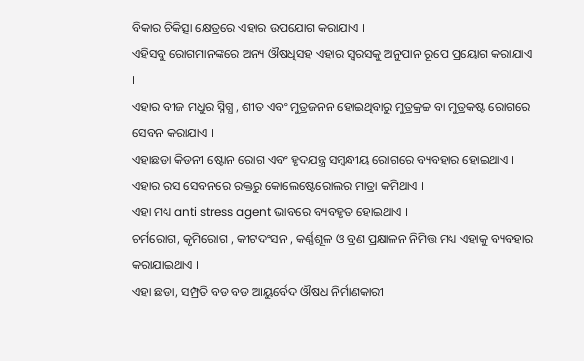ବିକାର ଚିକିତ୍ସା କ୍ଷେତ୍ରରେ ଏହାର ଉପଯୋଗ କରାଯାଏ ।
ଏହିସବୁ ରୋଗମାନଙ୍କରେ ଅନ୍ୟ ଔଷଧିସହ ଏହାର ସ୍ଵରସକୁ ଅନୁପାନ ରୂପେ ପ୍ରୟୋଗ କରାଯାଏ ।
ଏହାର ବୀଜ ମଧୁର ସ୍ନିଗ୍ଧ , ଶୀତ ଏବଂ ମୁତ୍ରଜନନ ହୋଇଥିବାରୁ ମୁତ୍ରକ୍ରଚ୍ଚ ବା ମୁତ୍ରକଷ୍ଟ ରୋଗରେ ସେବନ କରାଯାଏ ।
ଏହାଛଡା କିଡନୀ ଷ୍ଟୋନ ରୋଗ ଏବଂ ହୃଦଯନ୍ତ୍ର ସମ୍ବନ୍ଧୀୟ ରୋଗରେ ବ୍ୟବହାର ହୋଇଥାଏ ।
ଏହାର ରସ ସେବନରେ ରକ୍ତରୁ କୋଲେଷ୍ଟେରୋଲର ମାତ୍ରା କମିଥାଏ ।
ଏହା ମଧ୍ୟ anti stress agent ଭାବରେ ବ୍ୟବହୃତ ହୋଇଥାଏ ।
ଚର୍ମରୋଗ, କୃମିରୋଗ , କୀଟଦଂସନ , କର୍ଣ୍ଣଶୂଳ ଓ ବ୍ରଣ ପ୍ରକ୍ଷାଳନ ନିମିତ୍ତ ମଧ୍ୟ ଏହାକୁ ବ୍ୟବହାର କରାଯାଇଥାଏ ।
ଏହା ଛଡା, ସମ୍ପ୍ରତି ବଡ ବଡ ଆୟୁର୍ବେଦ ଔଷଧ ନିର୍ମାଣକାରୀ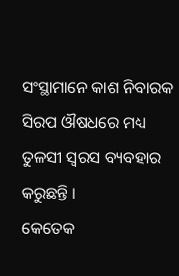ସଂସ୍ଥାମାନେ କାଶ ନିବାରକ ସିରପ ଔଷଧରେ ମଧ୍ୟ ତୁଳସୀ ସ୍ଵରସ ବ୍ୟବହାର କରୁଛନ୍ତି ।
କେତେକ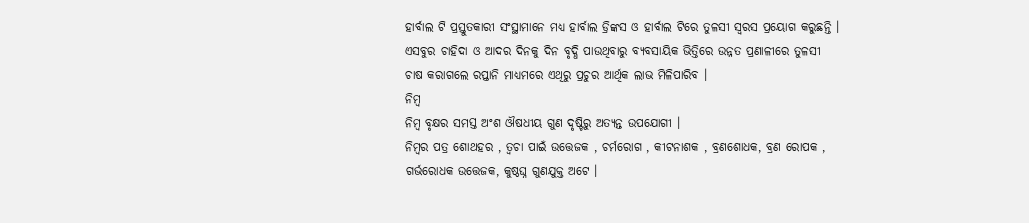ହାର୍ବାଲ ଟି ପ୍ରସ୍ତୁତକାରୀ ସଂସ୍ଥାମାନେ ମଧ୍ୟ ହାର୍ବାଲ ଡ୍ରିଙ୍କସ ଓ ହାର୍ବାଲ ଟିରେ ତୁଳସୀ ସ୍ବରସ ପ୍ରୟୋଗ କରୁଛନ୍ତି ।
ଏସବୁର ଚାହିଦା ଓ ଆଦର ଦିନକୁ ଦିନ ବୃଦ୍ଧି ପାଉଥିବାରୁ ବ୍ୟବସାୟିକ ଭିତ୍ତିରେ ଉନ୍ନତ ପ୍ରଣାଳୀରେ ତୁଳସୀ ଚାଷ କରାଗଲେ ରପ୍ତାନି ମାଧ୍ୟମରେ ଏଥିରୁ ପ୍ରଚୁର ଆର୍ଥିକ ଲାଭ ମିଳିପାରିବ ।
ନିମ୍ବ
ନିମ୍ବ ବୃକ୍ଷର ସମସ୍ତ ଅଂଶ ଔଷଧୀୟ ଗୁଣ ଦୃଷ୍ଟିରୁ ଅତ୍ୟନ୍ତ ଉପଯୋଗୀ ।
ନିମ୍ବର ପତ୍ର ଶୋଥହର , ତ୍ଵଚା ପାଇଁ ଉତ୍ତେଜକ , ଚର୍ମରୋଗ , କୀଟନାଶକ , ବ୍ରଣଶୋଧକ, ବ୍ରଣ ରୋପକ , ଗର୍ଭରୋଧକ ଉତ୍ତେଜକ, କୁଷ୍ଠଘ୍ନ ଗୁଣଯୁକ୍ତ ଅଟେ ।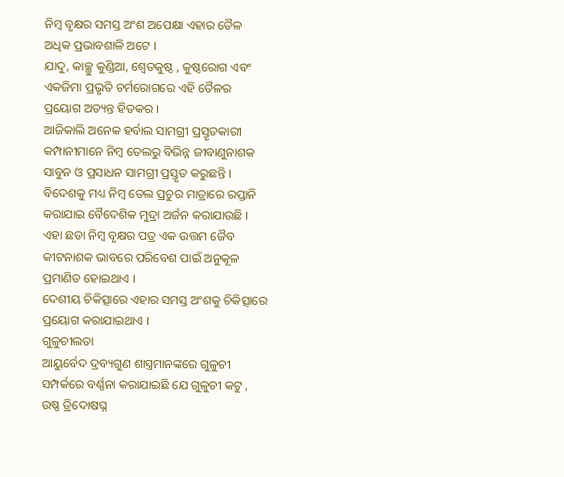ନିମ୍ବ ବୃକ୍ଷର ସମସ୍ତ ଅଂଶ ଅପେକ୍ଷା ଏହାର ତୈଳ ଅଧିକ ପ୍ରଭାବଶାଳି ଅଟେ ।
ଯାଦୁ, କାଚ୍ଛୁ କୁଣ୍ଡିଆ, ଶ୍ଵେତକୁଷ୍ଠ , କୁଷ୍ଠରୋଗ ଏବଂ ଏକଜିମା ପ୍ରଭୃତି ଚର୍ମରୋଗରେ ଏହି ତୈଳର ପ୍ରୟୋଗ ଅତ୍ୟନ୍ତ ହିତକର ।
ଆଜିକାଲି ଅନେକ ହର୍ବାଲ ସାମଗ୍ରୀ ପ୍ରସ୍ତୃତକାରୀ କମ୍ପାନୀମାନେ ନିମ୍ବ ତେଲରୁ ବିଭିନ୍ନ ଜୀବାଣୁନାଶକ ସାବୁନ ଓ ପ୍ରସାଧନ ସାମଗ୍ରୀ ପ୍ରସ୍ତୃତ କରୁଛନ୍ତି ।
ବିଦେଶକୁ ମଧ୍ୟ ନିମ୍ବ ତେଲ ପ୍ରଚୁର ମାତ୍ରାରେ ରପ୍ତାନି କରାଯାଇ ବୈଦେଶିକ ମୁଦ୍ରା ଅର୍ଜନ କରାଯାଉଛି ।
ଏହା ଛଡା ନିମ୍ବ ବୃକ୍ଷର ପତ୍ର ଏକ ଉତ୍ତମ ଜୈବ କୀଟନାଶକ ଭାବରେ ପରିବେଶ ପାଇଁ ଅନୁକୂଳ ପ୍ରମାଣିତ ହୋଇଥାଏ ।
ଦେଶୀୟ ଚିକିତ୍ସାରେ ଏହାର ସମସ୍ତ ଅଂଶକୁ ଚିକିତ୍ସାରେ ପ୍ରୟୋଗ କରାଯାଇଥାଏ ।
ଗୁଳୁଚୀଲତା
ଆୟୁର୍ବେଦ ଦ୍ରବ୍ୟଗୁଣ ଶାସ୍ତ୍ରମାନଙ୍କରେ ଗୁଳୁଚୀ ସମ୍ପର୍କରେ ବର୍ଣ୍ଣନା କରାଯାଇଛି ଯେ ଗୁଳୁଚୀ କଟୁ , ଉଷ୍ଣ ତ୍ରିଦୋଷଘ୍ନ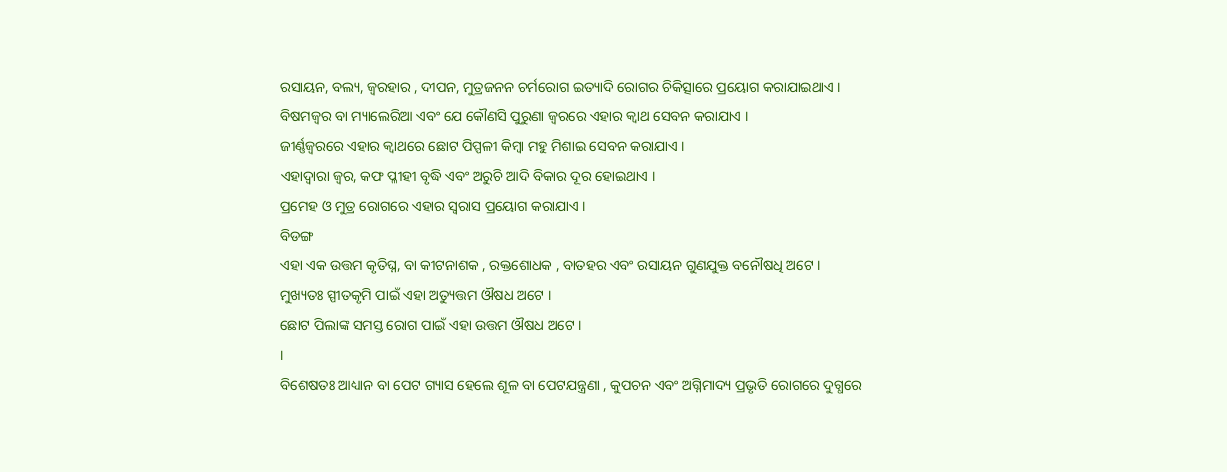ରସାୟନ, ବଲ୍ୟ, ଜ୍ଵରହାର , ଦୀପନ, ମୁତ୍ରଜନନ ଚର୍ମରୋଗ ଇତ୍ୟାଦି ରୋଗର ଚିକିତ୍ସାରେ ପ୍ରୟୋଗ କରାଯାଇଥାଏ ।
ବିଷମଜ୍ଵର ବା ମ୍ୟାଲେରିଆ ଏବଂ ଯେ କୌଣସି ପୁରୁଣା ଜ୍ଵରରେ ଏହାର କ୍ଵାଥ ସେବନ କରାଯାଏ ।
ଜୀର୍ଣ୍ଣଜ୍ଵରରେ ଏହାର କ୍ଵାଥରେ ଛୋଟ ପିପ୍ପଳୀ କିମ୍ବା ମହୁ ମିଶାଇ ସେବନ କରାଯାଏ ।
ଏହାଦ୍ଵାରା ଜ୍ଵର, କଫ ପ୍ଳୀହୀ ବୃଦ୍ଧି ଏବଂ ଅରୁଚି ଆଦି ବିକାର ଦୂର ହୋଇଥାଏ ।
ପ୍ରମେହ ଓ ମୁତ୍ର ରୋଗରେ ଏହାର ସ୍ବରାସ ପ୍ରୟୋଗ କରାଯାଏ ।
ବିଡଙ୍ଗ
ଏହା ଏକ ଉତ୍ତମ କୃତିଘ୍ନ, ବା କୀଟନାଶକ , ରକ୍ତଶୋଧକ , ବାତହର ଏବଂ ରସାୟନ ଗୁଣଯୁକ୍ତ ବନୌଷଧି ଅଟେ ।
ମୁଖ୍ୟତଃ ସ୍ପୀତକୃମି ପାଇଁ ଏହା ଅତ୍ୟୁତ୍ତମ ଔଷଧ ଅଟେ ।
ଛୋଟ ପିଲାଙ୍କ ସମସ୍ତ ରୋଗ ପାଇଁ ଏହା ଉତ୍ତମ ଔଷଧ ଅଟେ ।
।
ବିଶେଷତଃ ଆଧ୍ୟାନ ବା ପେଟ ଗ୍ୟାସ ହେଲେ ଶୂଳ ବା ପେଟଯନ୍ତ୍ରଣା , କୁପଚନ ଏବଂ ଅଗ୍ନିମାଦ୍ୟ ପ୍ରଭୃତି ରୋଗରେ ଦୁଗ୍ଧରେ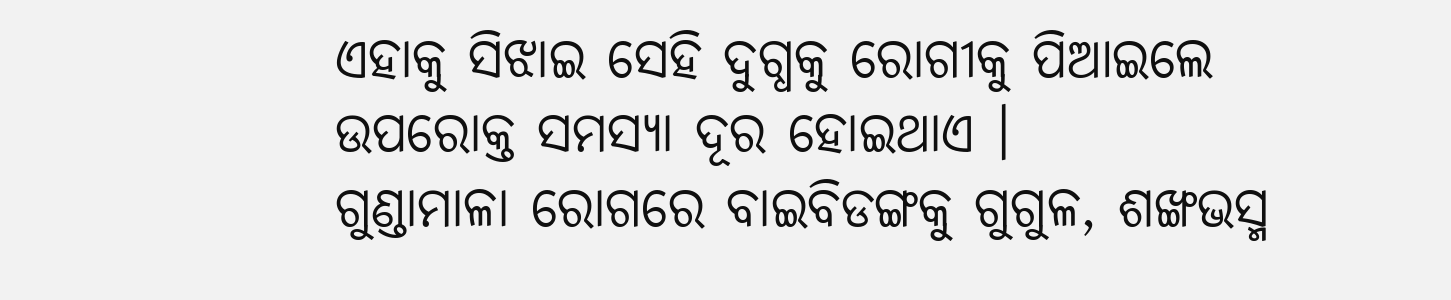ଏହାକୁ ସିଝାଇ ସେହି ଦୁଗ୍ଧକୁ ରୋଗୀକୁ ପିଆଇଲେ ଉପରୋକ୍ତ ସମସ୍ୟା ଦୂର ହୋଇଥାଏ ।
ଗୁଣ୍ଡାମାଳା ରୋଗରେ ବାଇବିଡଙ୍ଗକୁ ଗୁଗୁଳ, ଶଙ୍ଖଭସ୍ମ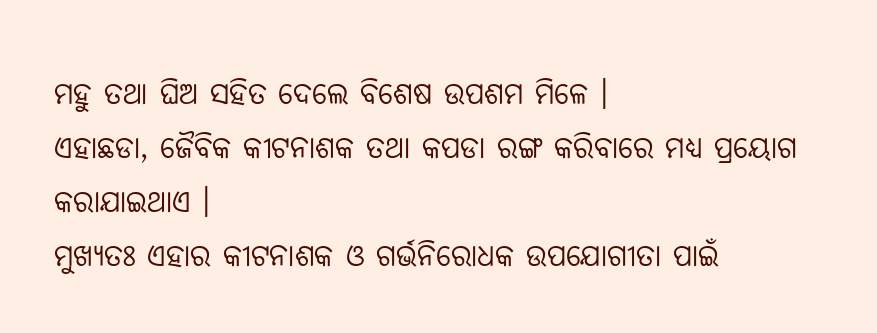ମହୁ ତଥା ଘିଅ ସହିତ ଦେଲେ ବିଶେଷ ଉପଶମ ମିଳେ ।
ଏହାଛଡା, ଜୈବିକ କୀଟନାଶକ ତଥା କପଡା ରଙ୍ଗ କରିବାରେ ମଧ୍ୟ ପ୍ରୟୋଗ କରାଯାଇଥାଏ ।
ମୁଖ୍ୟତଃ ଏହାର କୀଟନାଶକ ଓ ଗର୍ଭନିରୋଧକ ଉପଯୋଗୀତା ପାଇଁ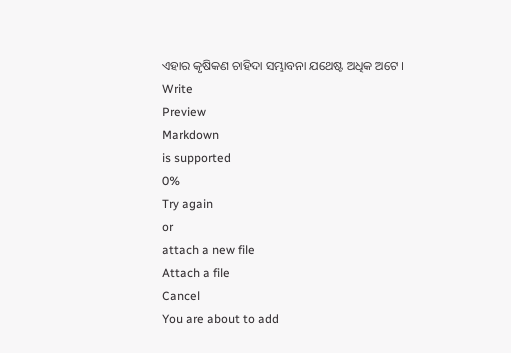ଏହାର କୃଷିକଣ ଚାହିଦା ସମ୍ଭାବନା ଯଥେଷ୍ଟ ଅଧିକ ଅଟେ ।
Write
Preview
Markdown
is supported
0%
Try again
or
attach a new file
Attach a file
Cancel
You are about to add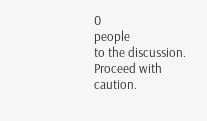0
people
to the discussion. Proceed with caution.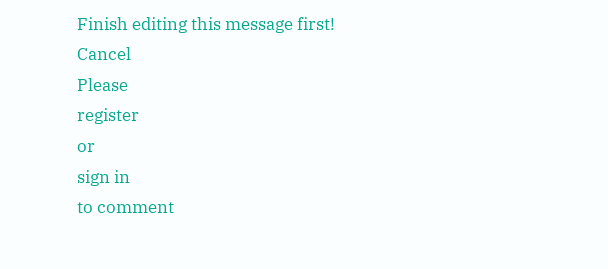Finish editing this message first!
Cancel
Please
register
or
sign in
to comment